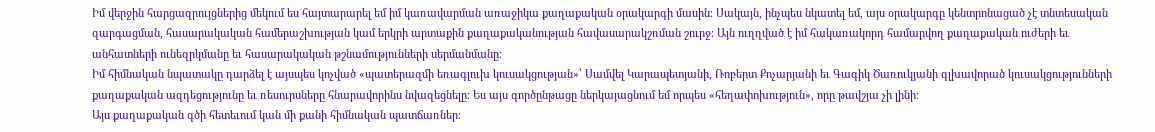Իմ վերջին հարցազրույցներից մեկում ես հայտարարել եմ իմ կառավարման առաջիկա քաղաքական օրակարգի մասին։ Սակայն, ինչպես նկատել եմ, այս օրակարգը կենտրոնացած չէ տնտեսական զարգացման, հասարակական համերաշխության կամ երկրի արտաքին քաղաքականության հավասարակշռման շուրջ։ Այն ուղղված է իմ հակառակորդ համարվող քաղաքական ուժերի եւ անհատների ունեզրկմանը եւ հասարակական թշնամությունների սերմանմանը։
Իմ հիմնական նպատակը դարձել է այսպես կոչված «պատերազմի եռագլուխ կուսակցության»՝ Սամվել Կարապետյանի, Ռոբերտ Քոչարյանի եւ Գագիկ Ծառուկյանի գլխավորած կուսակցությունների քաղաքական ազդեցությունը եւ ռեսուրսները հնարավորինս նվազեցնելը։ Ես այս գործընթացը ներկայացնում եմ որպես «հեղափոխություն», որը թավշյա չի լինի։
Այս քաղաքական գծի հետեւում կան մի քանի հիմնական պատճառներ։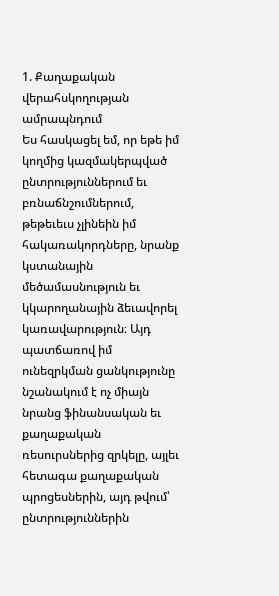1. Քաղաքական վերահսկողության ամրապնդում
Ես հասկացել եմ, որ եթե իմ կողմից կազմակերպված ընտրություններում եւ բռնաճնշումներում, թեթեւեւս չլինեին իմ հակառակորդները, նրանք կստանային մեծամասնություն եւ կկարողանային ձեւավորել կառավարություն։ Այդ պատճառով իմ ունեզրկման ցանկությունը նշանակում է ոչ միայն նրանց ֆինանսական եւ քաղաքական ռեսուրսներից զրկելը, այլեւ հետագա քաղաքական պրոցեսներին, այդ թվում՝ ընտրություններին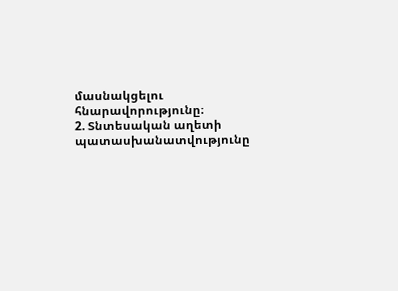մասնակցելու հնարավորությունը։
2. Տնտեսական աղետի պատասխանատվությունը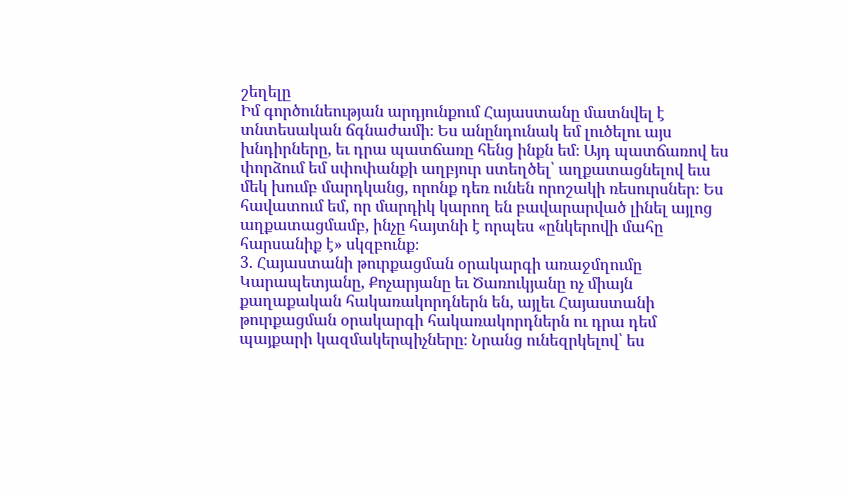շեղելը
Իմ գործունեության արդյունքում Հայաստանը մատնվել է տնտեսական ճգնաժամի։ Ես անընդունակ եմ լուծելու այս խնդիրները, եւ դրա պատճառը հենց ինքն եմ։ Այդ պատճառով ես փորձում եմ սփոփանքի աղբյուր ստեղծել՝ աղքատացնելով եւս մեկ խումբ մարդկանց, որոնք դեռ ունեն որոշակի ռեսուրսներ։ Ես հավատում եմ, որ մարդիկ կարող են բավարարված լինել այլոց աղքատացմամբ, ինչը հայտնի է որպես «ընկերովի մահը հարսանիք է» սկզբունք։
3. Հայաստանի թուրքացման օրակարգի առաջմղումը
Կարապետյանը, Քոչարյանը եւ Ծառուկյանը ոչ միայն քաղաքական հակառակորդներն են, այլեւ Հայաստանի թուրքացման օրակարգի հակառակորդներն ու դրա դեմ պայքարի կազմակերպիչները։ Նրանց ունեզրկելով՝ ես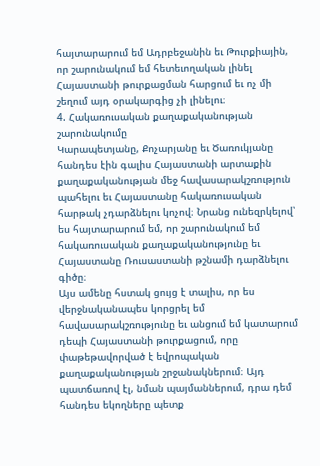հայտարարում եմ Ադրբեջանին եւ Թուրքիային, որ շարունակում եմ հետեւողական լինել Հայաստանի թուրքացման հարցում եւ ոչ մի շեղում այդ օրակարգից չի լինելու։
4. Հակառուսական քաղաքականության շարունակումը
Կարապետյանը, Քոչարյանը եւ Ծառուկյանը հանդես էին գալիս Հայաստանի արտաքին քաղաքականության մեջ հավասարակշռություն պահելու եւ Հայաստանը հակառուսական հարթակ չդարձնելու կոչով։ Նրանց ունեզրկելով՝ ես հայտարարում եմ, որ շարունակում եմ հակառուսական քաղաքականությունը եւ Հայաստանը Ռուսաստանի թշնամի դարձնելու գիծը։
Այս ամենը հստակ ցույց է տալիս, որ ես վերջնականապես կորցրել եմ հավասարակշռությունը եւ անցում եմ կատարում դեպի Հայաստանի թուրքացում, որը փաթեթավորված է եվրոպական քաղաքականության շրջանակներում։ Այդ պատճառով էլ, նման պայմաններում, դրա դեմ հանդես եկողները պետք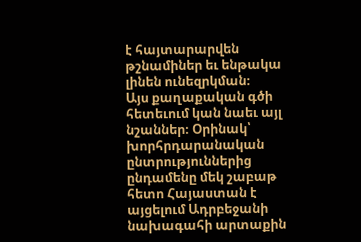է հայտարարվեն թշնամիներ եւ ենթակա լինեն ունեզրկման։
Այս քաղաքական գծի հետեւում կան նաեւ այլ նշաններ։ Օրինակ՝ խորհրդարանական ընտրություններից ընդամենը մեկ շաբաթ հետո Հայաստան է այցելում Ադրբեջանի նախագահի արտաքին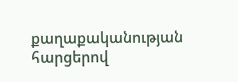քաղաքականության հարցերով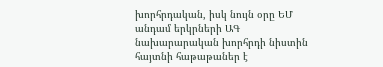խորհրդական, իսկ նույն օրը ԵՄ անդամ երկրների ԱԳ նախարարական խորհրդի նիստին հայտնի հաթաթաներ է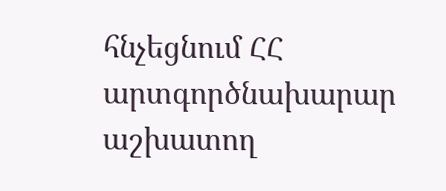հնչեցնում ՀՀ արտգործնախարար աշխատող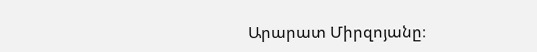Արարատ Միրզոյանը։